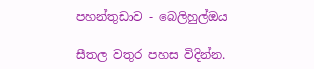පහන්තුඩාව - බෙලිහුල්ඔය

සීතල වතුර පහස විදින්න.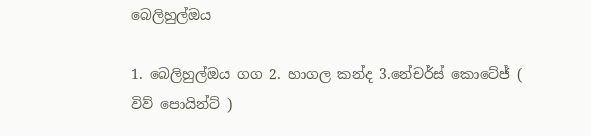බෙලිහුල්ඔය

1. බෙලිහුල්ඔය ගග 2. හාගල කන්ද 3.නේචර්ස් කොටේජ් ( විව් පොයින්ට් )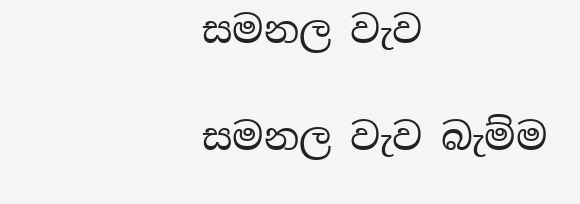සමනල වැව

සමනල වැව බැම්ම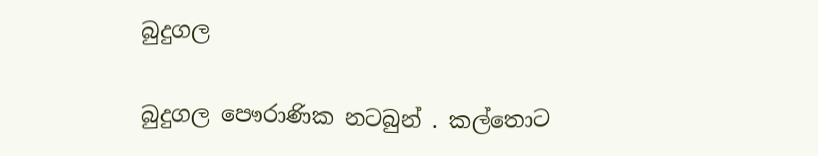බුදුගල

බුදුගල පෞරාණික නටබුන් . කල්තොට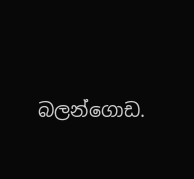බලන්ගොඩ.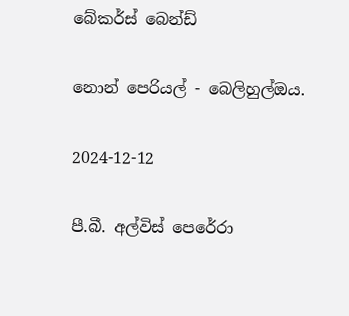බේකර්ස් බෙන්ඩ්

නොන් පෙරියල් - බෙලිහුල්ඔය.

2024-12-12

පී.බී. අල්විස් පෙරේරා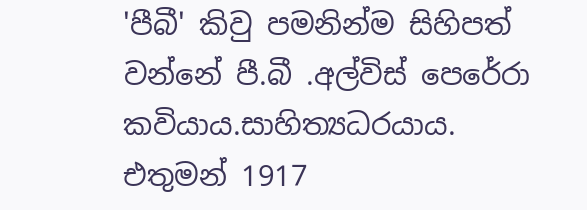'පීබී' කිවු පමනින්ම සිහිපත් වන්නේ පී.බී .අල්විස් පෙරේරා කවියාය.සාහිත්‍යධරයාය.
එතුමන් 1917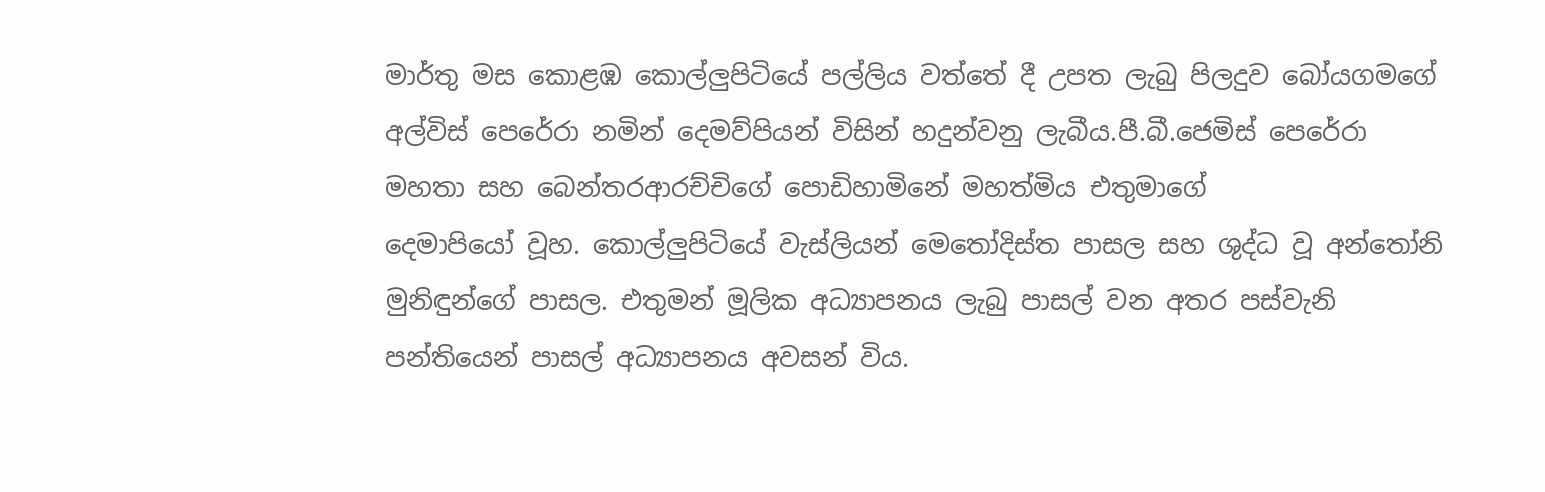මාර්තු මස කොළඹ කොල්ලුපිටියේ පල්ලිය වත්තේ දී උපත ලැබු පිලදුව බෝයගමගේ අල්විස් පෙරේරා නමින් දෙමව්පියන් විසින් හදුන්වනු ලැබීය.පී.බී.ජෙමිස් පෙරේරා මහතා සහ බෙන්තරආරච්චිගේ පොඩිහාමිනේ මහත්මිය එතුමාගේ
දෙමාපියෝ වූහ. කොල්ලුපිටියේ වැස්ලියන් මෙතෝදිස්ත පාසල සහ ශුද්ධ වූ අන්තෝනි මුනිඳුන්ගේ පාසල. එතුමන් මූලික අධ්‍යාපනය ලැබු පාසල් වන අතර පස්වැනි පන්තියෙන් පාසල් අධ්‍යාපනය අවසන් විය.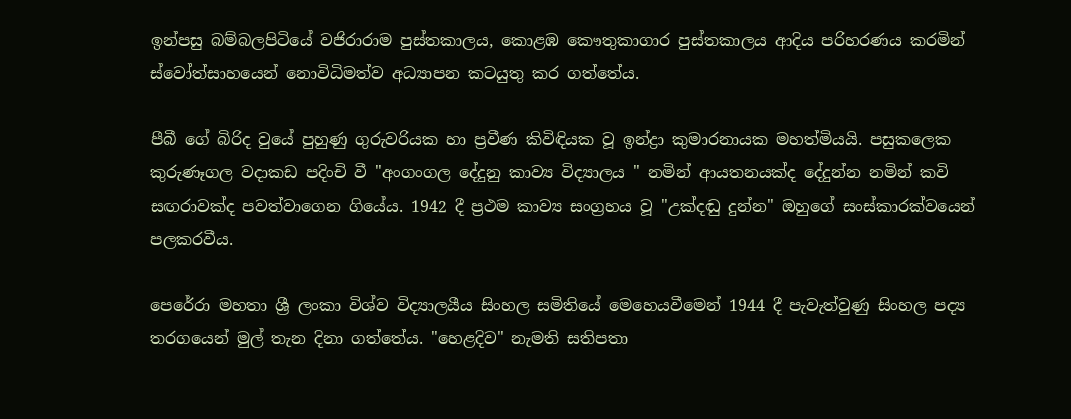ඉන්පසු බම්බලපිටියේ වජිරාරාම පුස්තකාලය, කොළඹ කෞතුකාගාර පුස්තකාලය ආදිය පරිහරණය කරමින් ස්වෝත්සාහයෙන් නොවිධිමත්ව අධ්‍යාපන කටයුතු කර ගත්තේය.

පීබී ගේ බිරිද වුයේ පුහුණු ගුරුවරියක හා ප්‍රවීණ කිවිඳියක වූ ඉන්ද්‍රා කුමාරනායක මහත්මියයි. පසුකලෙක කුරුණෑගල වදාකඩ පදිංචි වී "අංගංගල දේදුනු කාව්‍ය විද්‍යාලය " නමින් ආයතනයක්ද දේදුන්න නමින් කවි සඟරාවක්ද පවත්වාගෙන ගියේය. 1942 දී ප්‍රථම කාව්‍ය සංග්‍රහය වූ "උක්දඬු දුන්න" ඔහුගේ සංස්කාරක්වයෙන් පලකරවීය.

පෙරේරා මහතා ශ්‍රී ලංකා විශ්ව විද්‍යාලයීය සිංහල සමිතියේ මෙහෙයවීමෙන් 1944 දී පැවැත්වුණු සිංහල පද්‍ය තරගයෙන් මුල් තැන දිනා ගත්තේය. "හෙළදිව" නැමති සතිපතා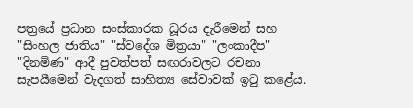පත්‍රයේ ප්‍රධාන සංස්කාරක ධූරය දැරීමෙන් සහ "සිංහල ජාතිය" "ස්වදේශ මිත්‍රයා" "ලංකාදීප" "දිනමිණ" ආදී පුවත්පත් සඟරාවලට රචනා සැපයීමෙන් වැදගත් සාහිත්‍ය සේවාවක් ඉටු කළේය.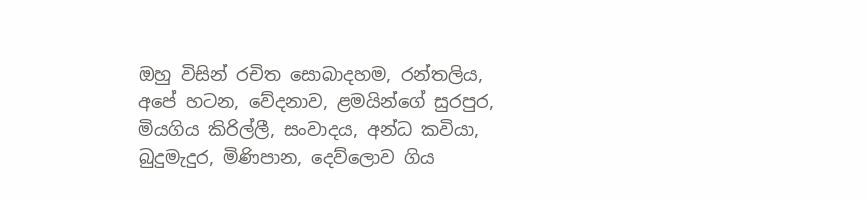ඔහු විසින් රචිත සොබාදහම, රන්තලිය, අපේ හටන, වේදනාව, ළමයින්ගේ සුරපුර, මියගිය කිරිල්ලී, සංවාදය, අන්ධ කවියා, බුදුමැදුර, මිණිපාන, දෙව්ලොව ගිය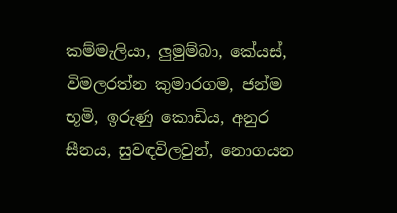කම්මැලියා, ලුමුම්බා, කේයස්, විමලරත්න කුමාරගම, ජන්ම භූමි, ඉරුණු කොඩිය, අනුර සීනය, සුවඳවිලවුන්, නොගයන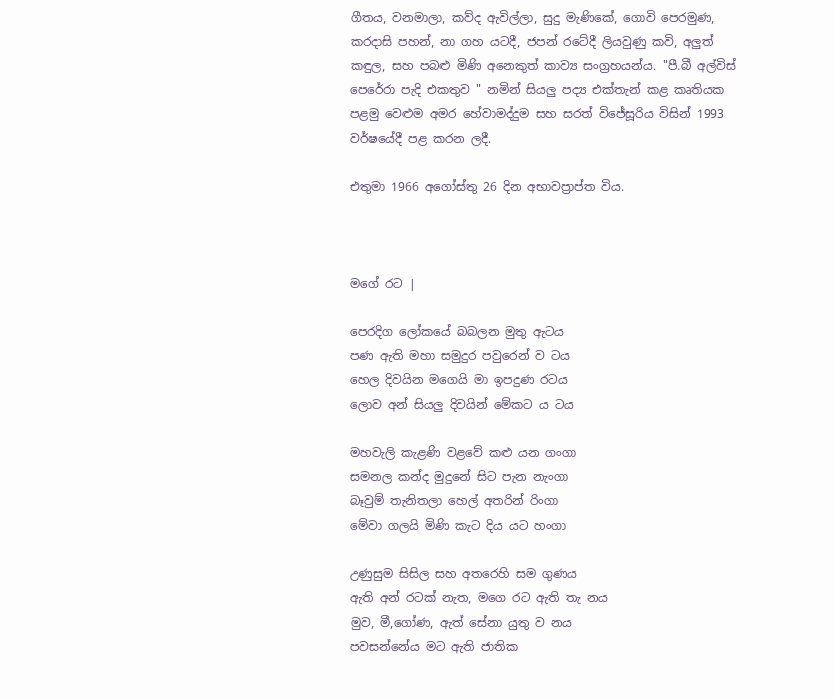ගීතය, වනමාලා, කව්ද ඇවිල්ලා, සුදු මැණිකේ, ගොවි පෙරමුණ, කරදාසි පහන්, නා ගහ යටදී, ජපන් රටේදී ලියවුණු කවි, අලුත් කඳුල, සහ පබළු මිණි අනෙකුත් කාව්‍ය සංග්‍රහයන්ය. "පී.බී අල්විස් පෙරේරා පැදි එකතුව " නමින් සියලු පද්‍ය එක්තැන් කළ කෘතියක පළමු වෙළුම අමර හේවාමද්දුම සහ සරත් විජේසූරිය විසින් 1993 වර්ෂයේදී පළ කරන ලදී.

එතුමා 1966 අගෝස්තු 26 දින අභාවප්‍රාප්ත විය.



මගේ රට |

පෙරදිග ලෝකයේ බබලන මුතු ඇටය
පණ ඇති මහා සමුදුර පවුරෙන් ව ටය
හෙල දිවයින මගෙයි මා ඉපදුණ රටය
ලොව අන් සියලු දිවයින් මේකට ය ටය

මහවැලි කැළණි වළවේ කළු යන ගංගා
සමනල කන්ද මුදුනේ සිට පැන නැංගා
බෑවුම් තැනිතලා හෙල් අතරින් රිංගා
මේවා ගලයි මිණි කැට දිය යට හංගා

උණුසුම සිසිල සහ අතරෙහි සම ගුණය
ඇති අන් රටක් නැත, මගෙ රට ඇති තැ නය
මුව, මී,ගෝණ, ඇත් සේනා යුතු ව නය
පවසන්නේය මට ඇති ජාතික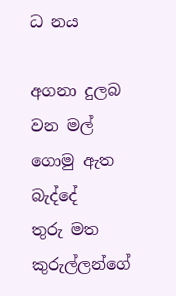ධ නය

අගනා දුලබ වන මල් ගොමු ඇත බැද්දේ
තුරු මත කුරුල්ලන්ගේ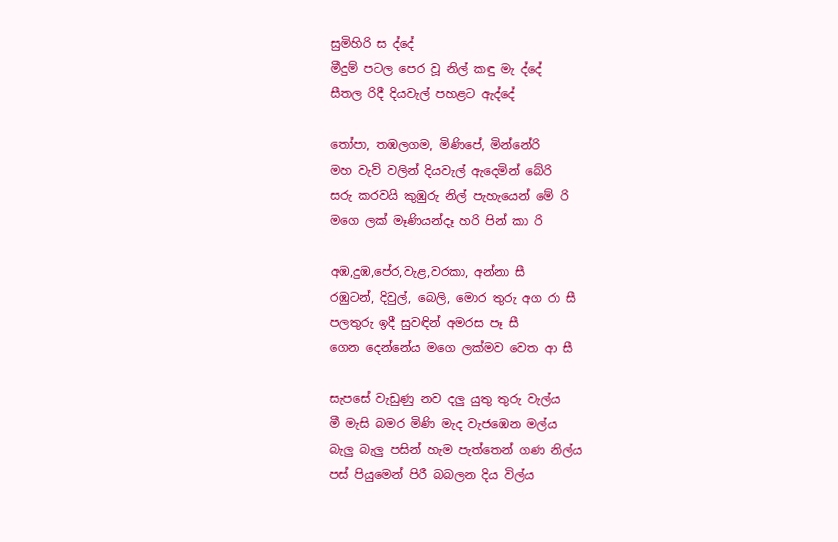සුමිහිරි ස ද්දේ
මීදුම් පටල පෙර වූ නිල් කඳු මැ ද්දේ
සීතල රිදී දියවැල් පහළට ඇද්දේ

තෝපා, තඹලගම, මිණිපේ, මින්නේරි
මහ වැව් වලින් දියවැල් ඇදෙමින් බේරි
සරු කරවයි කුඹුරු නිල් පැහැයෙන් මේ රි
මගෙ ලක් මෑණියන්දෑ හරි පින් කා රි

අඹ,දුඹ,පේර,වැළ,වරකා, අන්නා සී
රඹුටන්, දිවුල්, බෙලි, මොර තුරු අග රා සී
පලතුරු ඉදී සුවඳින් අමරස පෑ සී
ගෙන දෙන්නේය මගෙ ලක්මව වෙත ආ සී

සැපසේ වැඩුණු නව දලු යුතු තුරු වැල්ය
මී මැසි බමර මිණි මැද වැජඹෙන මල්ය
බැලු බැලු පසින් හැම පැත්තෙන් ගණ නිල්ය
පස් පියුමෙන් පිරී බබලන දිය විල්ය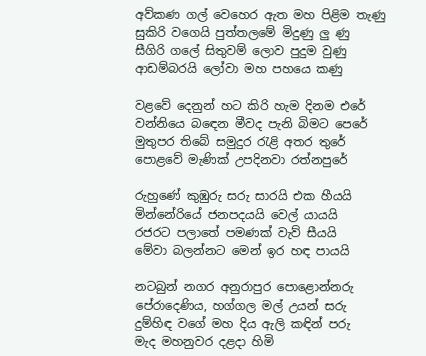අව්කණ ගල් වෙහෙර ඇත මහ පිළිම තැණු
සුකිරි වගෙයි පුත්තලමේ මිදුණු ලු ණු
සීගිරි ගලේ සිතුවම් ලොව පුදුම වුණු
ආඩම්බරයි ලෝවා මහ පහයෙ කණු

වළවේ දෙනුන් හට කිරි හැම දිනම එරේ
වන්නියෙ බඳෙන මීවද පැනි බිමට පෙරේ
මුතුපර තිබේ සමුදුර රැළි අතර තුරේ
පොළවේ මැණික් උපදිනවා රත්නපුරේ

රුහුණේ කුඹුරු සරු සාරයි එක හීයයි
මින්නේරියේ ජනපදයයි වෙල් යායයි
රජරට පලාතේ පමණක් වැව් සීයයි
මේවා බලන්නට මෙන් ඉර හඳ පායයි

නටබුන් නගර අනුරාපුර පොළොන්නරු
පේරාදෙණිය, හග්ගල මල් උයන් සරු
දුම්හිඳ වගේ මහ දිය ඇලි කඳින් පරු
මැද මහනුවර දළදා හිමි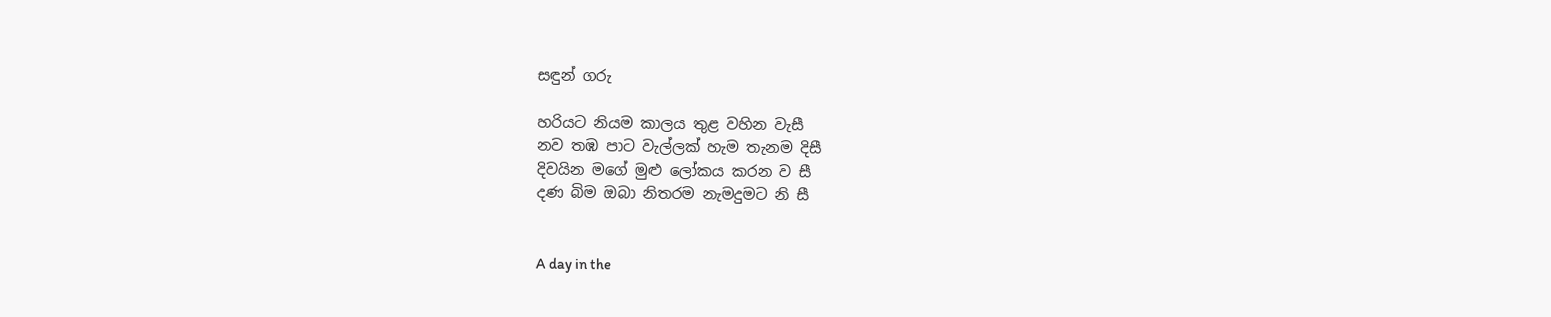සඳුන් ගරු

හරියට නියම කාලය තුළ වහින වැසී
නව තඹ පාට වැල්ලක් හැම තැනම දිසී
දිවයින මගේ මුළු ලෝකය කරන ව සී
දණ බිම ඔබා නිතරම නැමදුමට නි සී


A day in the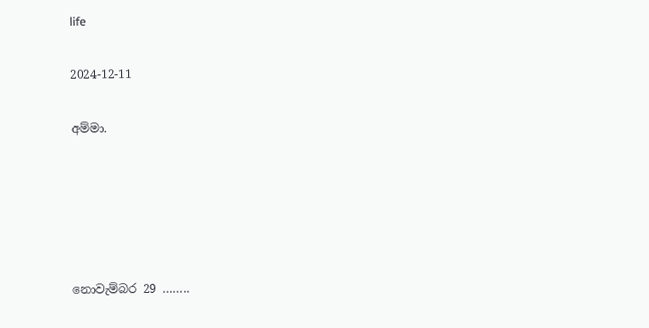life

2024-12-11

අම්මා.





නොවැම්බර 29 ……..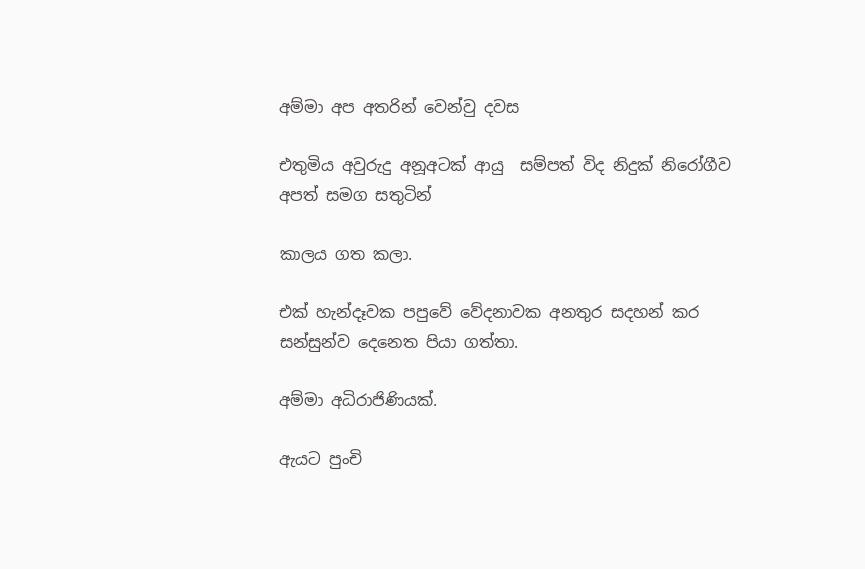අම්මා අප අතරින් වෙන්වු දවස

එතුමිය අවුරුදු අනූඅටක් ආයු  සම්පත් විද නිදුක් නිරෝගීව අපත් සමග සතුටින්

කාලය ගත කලා.

එක් හැන්දෑවක පපුවේ වේදනාවක අනතුර සදහන් කර සන්සුන්ව දෙනෙත පියා ගත්තා.

අම්මා අධිරාජිණියක්.

ඇයට පුංචි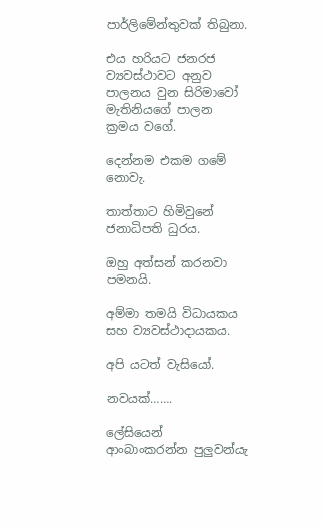පාර්ලිමේන්තුවක් තිබුනා.

එය හරියට ජනරජ ව්‍යවස්ථාවට අනුව පාලනය වුන සිරිමාවෝ මැතිනියගේ පාලන ක්‍රමය වගේ.

දෙන්නම එකම ගමේ නොවැ.

තාත්තාට හිමිවුනේ ජනාධිපති ධුරය.

ඔහු අත්සන් කරනවා පමනයි.

අම්මා තමයි විධායකය සහ ව්‍යවස්ථාදායකය.

අපි යටත් වැසියෝ.

නවයක්…….

ලේසියෙන් ආංබාංකරන්න පුලුවන්යැ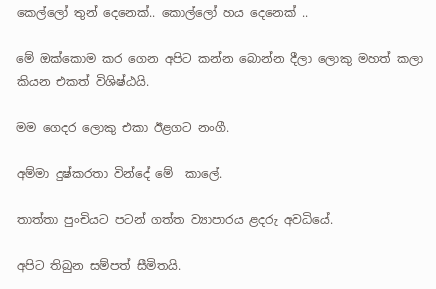කෙල්ලෝ තුන් දෙනෙක්.. කොල්ලෝ හය දෙනෙක් ..

මේ ඔක්කොම කර ගෙන අපිට කන්න බොන්න දීලා ලොකු මහත් කලා කියන එකත් විශිෂ්ඨයි.

මම ගෙදර ලොකු එකා ඊළගට නංගී.

අම්මා දුෂ්කරතා වින්දේ මේ  කාලේ.

තාත්තා පුංචියට පටන් ගත්ත ව්‍යාපාරය ළදරු අවධියේ.

අපිට තිබුන සම්පත් සීමිතයි.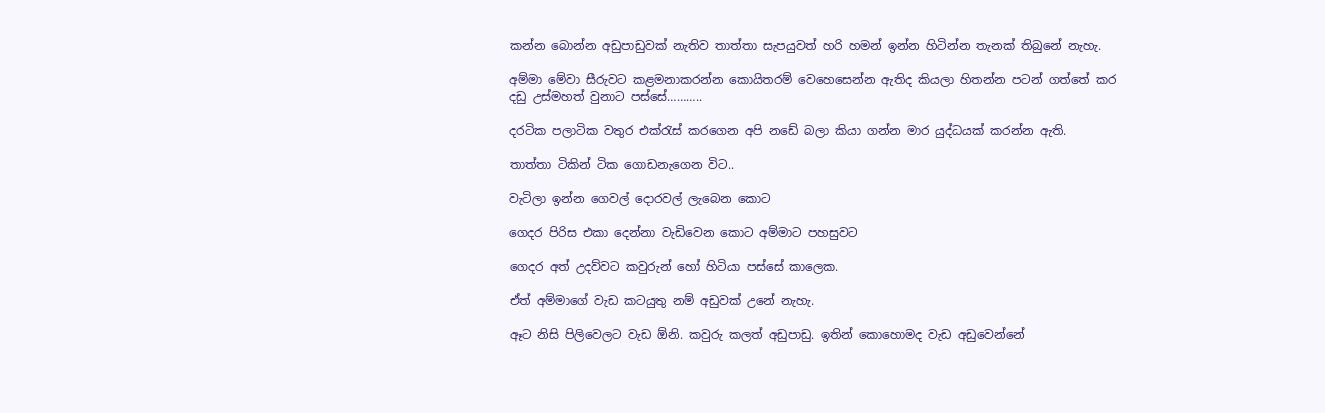කන්න බොන්න අඩුපාඩුවක් නැතිව තාත්තා සැපයුවත් හරි හමන් ඉන්න හිටින්න තැනක් තිබුනේ නැහැ.

අම්මා මේවා සීරුවට කළමනාකරන්න කොයිතරම් වෙහෙසෙන්න ඇතිද කියලා හිතන්න පටන් ගත්තේ කර දඩු උස්මහත් වුනාට පස්සේ………..

දරටික පලාටික වතුර එක්රැස් කරගෙන අපි නඩේ බලා කියා ගන්න මාර යුද්ධයක් කරන්න ඇති.

තාත්තා ටිකින් ටික ගොඩනැගෙන විට..

වැටිලා ඉන්න ගෙවල් දොරවල් ලැබෙන කොට

ගෙදර පිරිස එකා දෙන්නා වැඩිවෙන කොට අම්මාට පහසුවට

ගෙදර අත් උදව්වට කවුරුන් හෝ හිටියා පස්සේ කාලෙක.

ඒත් අම්මාගේ වැඩ කටයුතු නම් අඩුවක් උනේ නැහැ.

ඈට නිසි පිලිවෙලට වැඩ ඕනි. කවුරු කලත් අඩුපාඩු. ඉතින් කොහොමද වැඩ අඩුවෙන්නේ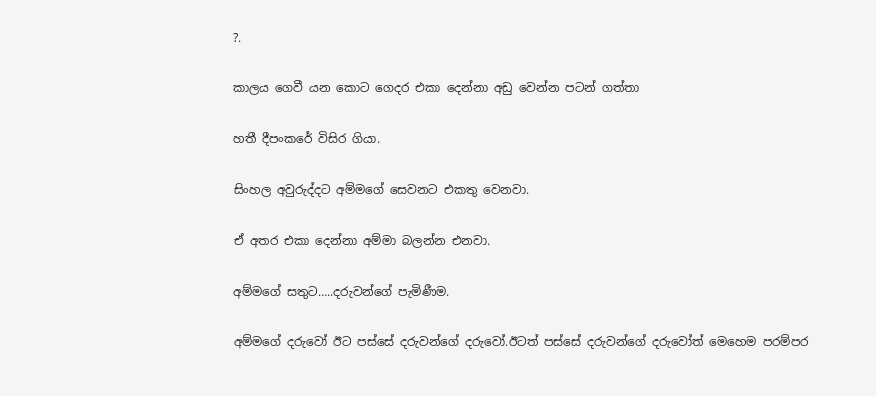?.

කාලය ගෙවී යන කොට ගෙදර එකා දෙන්නා අඩු වෙන්න පටන් ගත්තා

හතී දීපංකරේ විසිර ගියා.

සිංහල අවුරුද්දට අම්මගේ සෙවනට එකතු වෙනවා.

ඒ අතර එකා දෙන්නා අම්මා බලන්න එනවා.

අම්මගේ සතුට…..දරුවන්ගේ පැමිණීම.

අම්මගේ දරුවෝ ඊට පස්සේ දරුවන්ගේ දරුවෝ.ඊටත් පස්සේ දරුවන්ගේ දරුවෝත් මෙහෙම පරම්පර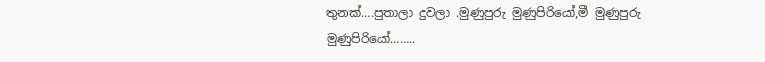තුනක්….පුතාලා දුවලා .මුණුපුරු මුණුපිරියෝ,මී මුණුපුරු මුණුපිරියෝ……..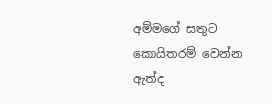අම්මගේ සතුට කොයිතරම් වෙන්න ඇත්ද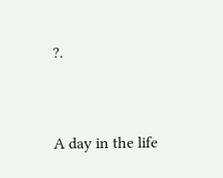?.


A day in the life